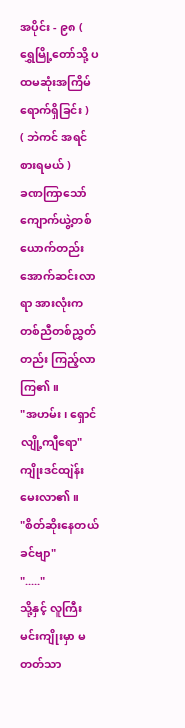အပိုင်း - ၉၈ ( ရွှေမြို့တော်သို့ ပထမဆုံးအကြိမ် ရောက်ရှိခြင်း )
( ဘဲကင် အရင်စားရမယ် )
ခဏကြာသော် ကျောက်ယွဲ့တစ်ယောက်တည်း အောက်ဆင်းလာရာ အားလုံးက တစ်ညီတစ်ညွှတ်တည်း ကြည့်လာကြ၏။
"အဟမ်း၊ ရှောင်လျို့ကျီရော"
ကျိုးဒင်ထျဲန်း မေးလာ၏။
"စိတ်ဆိုးနေတယ်ခင်ဗျာ"
"....."
သို့နှင့် လူကြီးမင်းကျိုးမှာ မတတ်သာ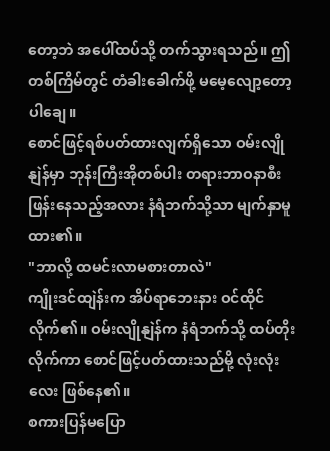တော့ဘဲ အပေါ်ထပ်သို့ တက်သွားရသည်။ ဤတစ်ကြိမ်တွင် တံခါးခေါက်ဖို့ မမေ့လျော့တော့ပါချေ။
စောင်ဖြင့်ရစ်ပတ်ထားလျက်ရှိသော ဝမ်းလျိုနျဲန်မှာ ဘုန်းကြီးအိုတစ်ပါး တရားဘာဝနာစီးဖြန်းနေသည့်အလား နံရံဘက်သို့သာ မျက်နှာမူထား၏။
"ဘာလို့ ထမင်းလာမစားတာလဲ"
ကျိုးဒင်ထျဲန်းက အိပ်ရာဘေးနား ဝင်ထိုင်လိုက်၏။ ဝမ်းလျိုနျဲန်က နံရံဘက်သို့ ထပ်တိုးလိုက်ကာ စောင်ဖြင့်ပတ်ထားသည်မို့ လုံးလုံးလေး ဖြစ်နေ၏။
စကားပြန်မပြော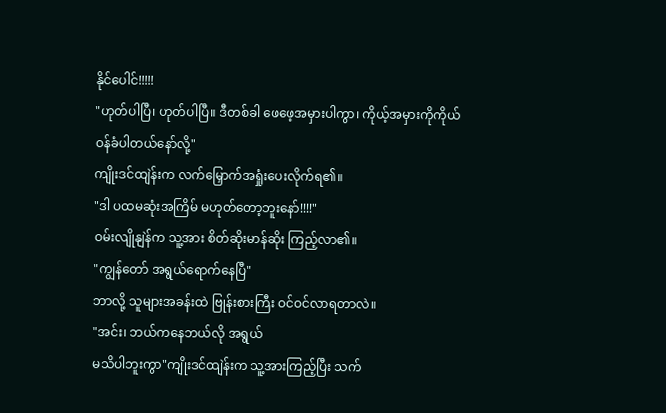နိုင်ပေါင်!!!!!
"ဟုတ်ပါပြီ၊ ဟုတ်ပါပြီ။ ဒီတစ်ခါ ဖေဖေ့အမှားပါကွာ၊ ကိုယ့်အမှားကိုကိုယ် ဝန်ခံပါတယ်နော်လို့"
ကျိုးဒင်ထျဲန်းက လက်မြှောက်အရှုံးပေးလိုက်ရ၏။
"ဒါ ပထမဆုံးအကြိမ် မဟုတ်တော့ဘူးနော်!!!!"
ဝမ်းလျိုနျဲန်က သူ့အား စိတ်ဆိုးမာန်ဆိုး ကြည့်လာ၏။
"ကျွန်တော် အရွယ်ရောက်နေပြီ"
ဘာလို့ သူများအခန်းထဲ ဗြုန်းစားကြီး ဝင်ဝင်လာရတာလဲ။
"အင်း၊ ဘယ်ကနေဘယ်လို အရွယ်
မသိပါဘူးကွာ"ကျိုးဒင်ထျဲန်းက သူ့အားကြည့်ပြီး သက်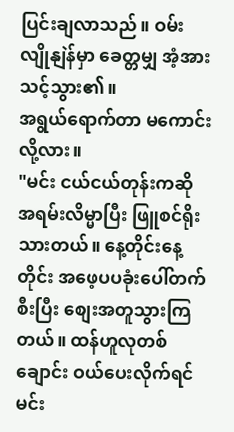ပြင်းချလာသည်။ ဝမ်းလျိုနျဲန်မှာ ခေတ္တမျှ အံ့အားသင့်သွား၏။
အရွယ်ရောက်တာ မကောင်းလို့လား။
"မင်း ငယ်ငယ်တုန်းကဆို အရမ်းလိမ္မာပြီး ဖြူစင်ရိုးသားတယ်။ နေ့တိုင်းနေ့တိုင်း အဖေ့ပပခုံးပေါ်တက်စီးပြီး စျေးအတူသွားကြတယ်။ ထန်ဟူလုတစ်ချောင်း ဝယ်ပေးလိုက်ရင် မင်း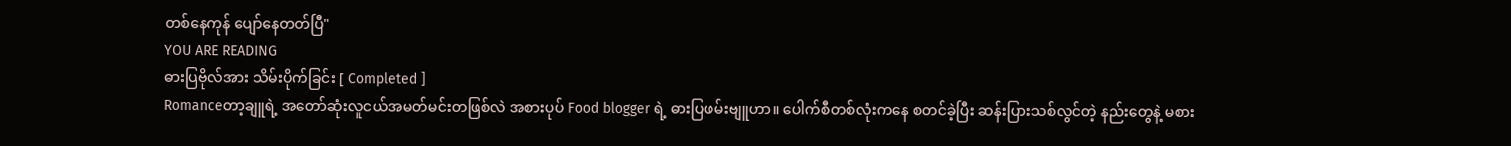တစ်နေကုန် ပျော်နေတတ်ပြီ"
YOU ARE READING
ဓားပြဗိုလ်အား သိမ်းပိုက်ခြင်း [ Completed ]
Romanceတာ့ချူရဲ့ အတော်ဆုံးလူငယ်အမတ်မင်းတဖြစ်လဲ အစားပုပ် Food blogger ရဲ့ ဓားပြဖမ်းဗျူဟာ။ ပေါက်စီတစ်လုံးကနေ စတင်ခဲ့ပြီး ဆန်းပြားသစ်လွင်တဲ့ နည်းတွေနဲ့ မစား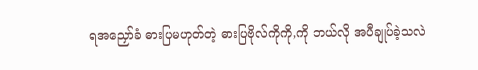ရအညှော်ခံ ဓားပြမဟုတ်တဲ့ ဓားပြဗိုလ်ကိုကို,ကို ဘယ်လို အပီချုပ်ခဲ့သလဲ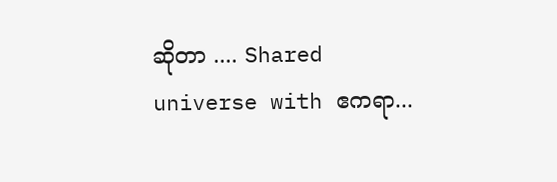ဆိုတာ .... Shared universe with ဧကရာ...